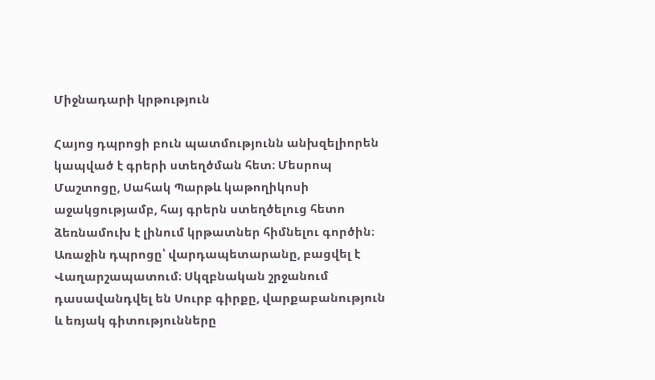Միջնադարի կրթություն

Հայոց դպրոցի բուն պատմությունն անխզելիորեն կապված է գրերի ստեղծման հետ։ Մեսրոպ Մաշտոցը, Սահակ Պարթև կաթողիկոսի աջակցությամբ, հայ գրերն ստեղծելուց հետո ձեռնամուխ է լինում կրթատներ հիմնելու գործին։ Առաջին դպրոցը՝ վարդապետարանը, բացվել է Վաղարշապատում։ Սկզբնական շրջանում դասավանդվել են Սուրբ գիրքը, վարքաբանություն և եռյակ գիտությունները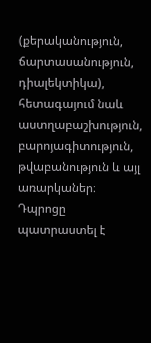(քերականություն, ճարտասանություն, դիալեկտիկա), հետագայում նաև աստղաբաշխություն, բարոյագիտություն, թվաբանություն և այլ առարկաներ։ Դպրոցը պատրաստել է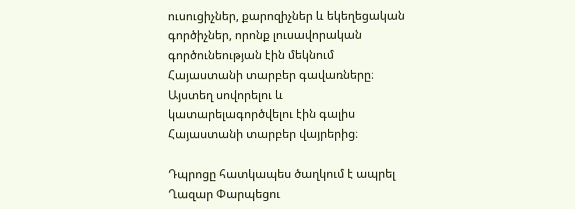ուսուցիչներ, քարոզիչներ և եկեղեցական գործիչներ, որոնք լուսավորական գործունեության էին մեկնում Հայաստանի տարբեր գավառները։ Այստեղ սովորելու և կատարելագործվելու էին գալիս Հայաստանի տարբեր վայրերից։

Դպրոցը հատկապես ծաղկում է ապրել Ղազար Փարպեցու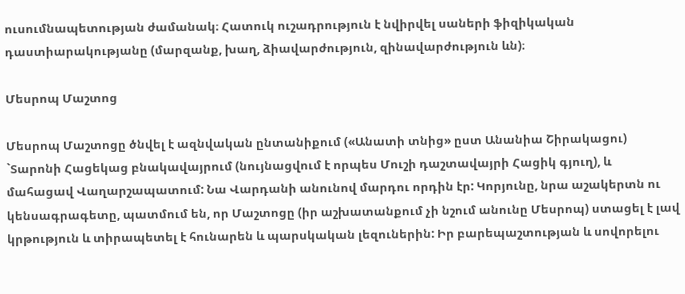ուսումնապետության ժամանակ։ Հատուկ ուշադրություն է նվիրվել սաների ֆիզիկական դաստիարակությանը (մարզանք, խաղ, ձիավարժություն, զինավարժություն ևն)։

Մեսրոպ Մաշտոց

Մեսրոպ Մաշտոցը ծնվել է ազնվական ընտանիքում («Անատի տնից» ըստ Անանիա Շիրակացու) `Տարոնի Հացեկաց բնակավայրում (նույնացվում է որպես Մուշի դաշտավայրի Հացիկ գյուղ), և մահացավ Վաղարշապատում: Նա Վարդանի անունով մարդու որդին էր: Կորյունը, նրա աշակերտն ու կենսագրագետը, պատմում են, որ Մաշտոցը (իր աշխատանքում չի նշում անունը Մեսրոպ) ստացել է լավ կրթություն և տիրապետել է հունարեն և պարսկական լեզուներին: Իր բարեպաշտության և սովորելու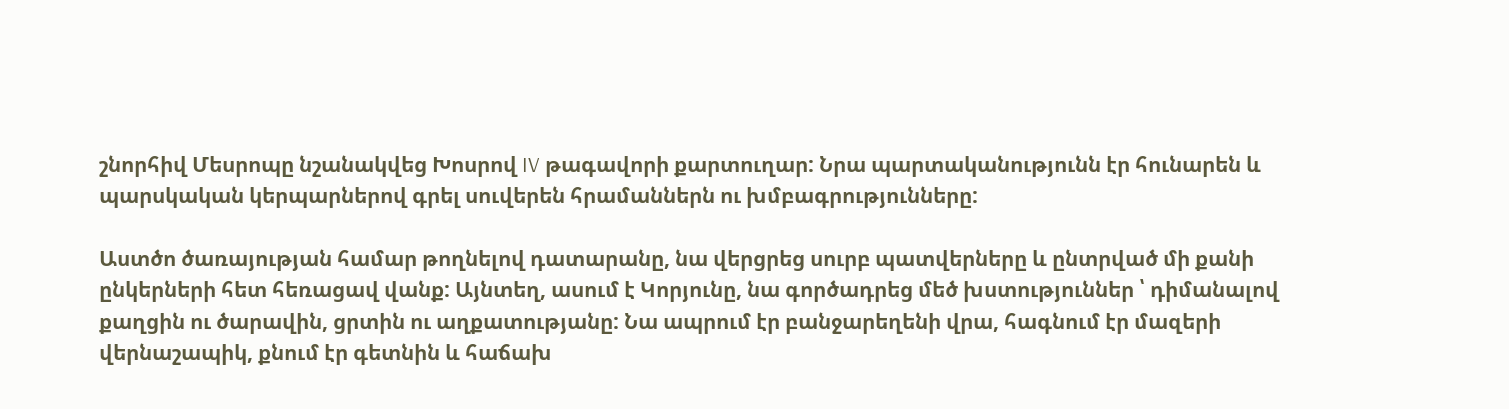շնորհիվ Մեսրոպը նշանակվեց Խոսրով IV թագավորի քարտուղար: Նրա պարտականությունն էր հունարեն և պարսկական կերպարներով գրել սուվերեն հրամաններն ու խմբագրությունները:

Աստծո ծառայության համար թողնելով դատարանը, նա վերցրեց սուրբ պատվերները և ընտրված մի քանի ընկերների հետ հեռացավ վանք: Այնտեղ, ասում է Կորյունը, նա գործադրեց մեծ խստություններ ՝ դիմանալով քաղցին ու ծարավին, ցրտին ու աղքատությանը: Նա ապրում էր բանջարեղենի վրա, հագնում էր մազերի վերնաշապիկ, քնում էր գետնին և հաճախ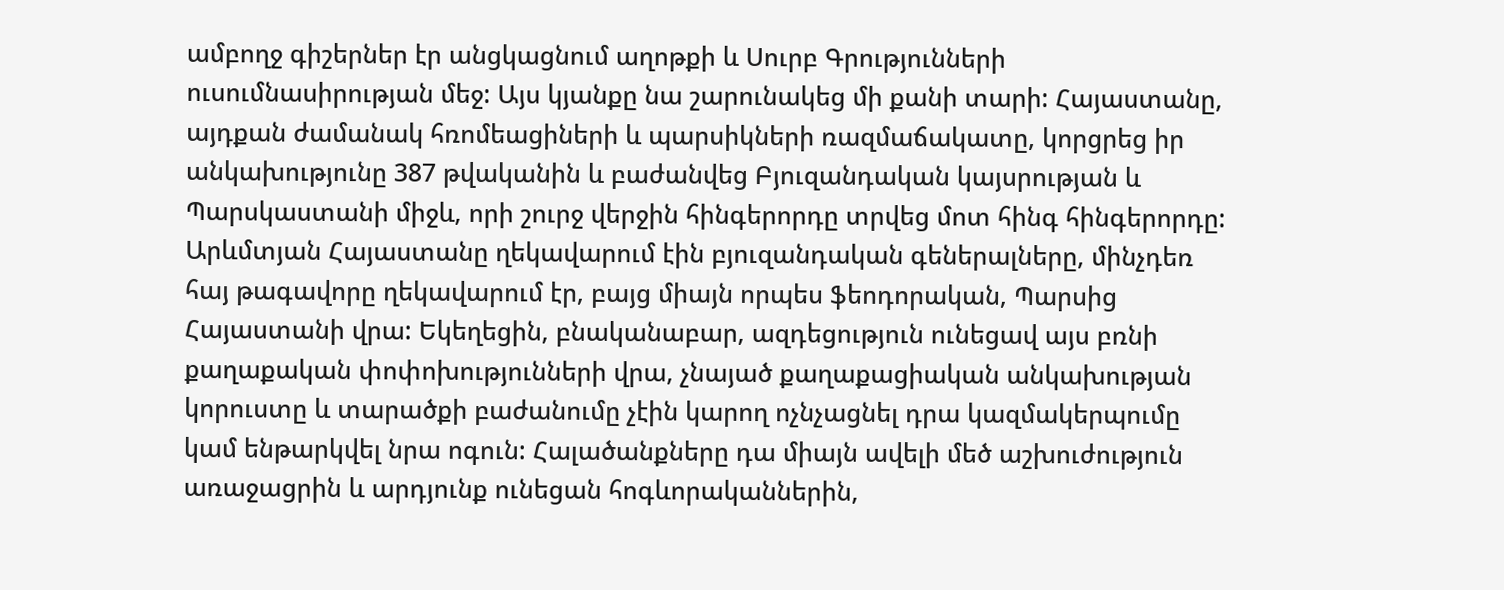ամբողջ գիշերներ էր անցկացնում աղոթքի և Սուրբ Գրությունների ուսումնասիրության մեջ: Այս կյանքը նա շարունակեց մի քանի տարի: Հայաստանը, այդքան ժամանակ հռոմեացիների և պարսիկների ռազմաճակատը, կորցրեց իր անկախությունը 387 թվականին և բաժանվեց Բյուզանդական կայսրության և Պարսկաստանի միջև, որի շուրջ վերջին հինգերորդը տրվեց մոտ հինգ հինգերորդը: Արևմտյան Հայաստանը ղեկավարում էին բյուզանդական գեներալները, մինչդեռ հայ թագավորը ղեկավարում էր, բայց միայն որպես ֆեոդորական, Պարսից Հայաստանի վրա: Եկեղեցին, բնականաբար, ազդեցություն ունեցավ այս բռնի քաղաքական փոփոխությունների վրա, չնայած քաղաքացիական անկախության կորուստը և տարածքի բաժանումը չէին կարող ոչնչացնել դրա կազմակերպումը կամ ենթարկվել նրա ոգուն: Հալածանքները դա միայն ավելի մեծ աշխուժություն առաջացրին և արդյունք ունեցան հոգևորականներին,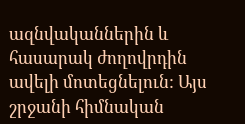ազնվականներին և հասարակ ժողովրդին ավելի մոտեցնելուն: Այս շրջանի հիմնական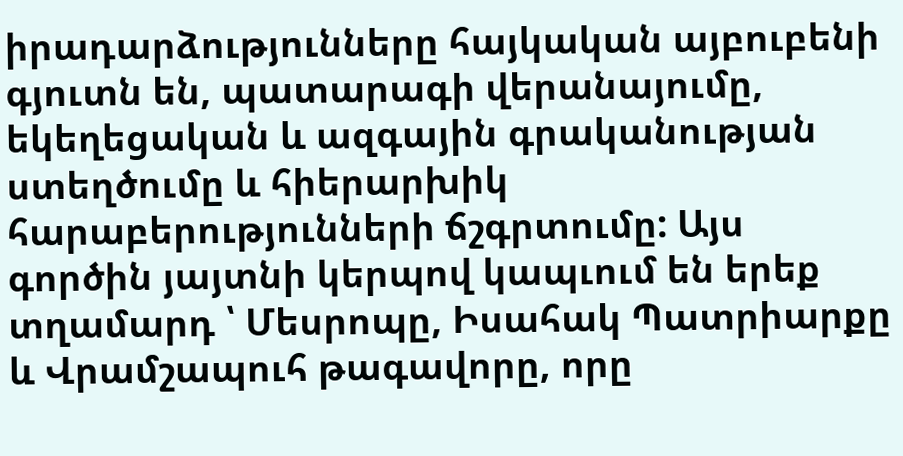իրադարձությունները հայկական այբուբենի գյուտն են, պատարագի վերանայումը, եկեղեցական և ազգային գրականության ստեղծումը և հիերարխիկ հարաբերությունների ճշգրտումը: Այս գործին յայտնի կերպով կապւում են երեք տղամարդ ՝ Մեսրոպը, Իսահակ Պատրիարքը և Վրամշապուհ թագավորը, որը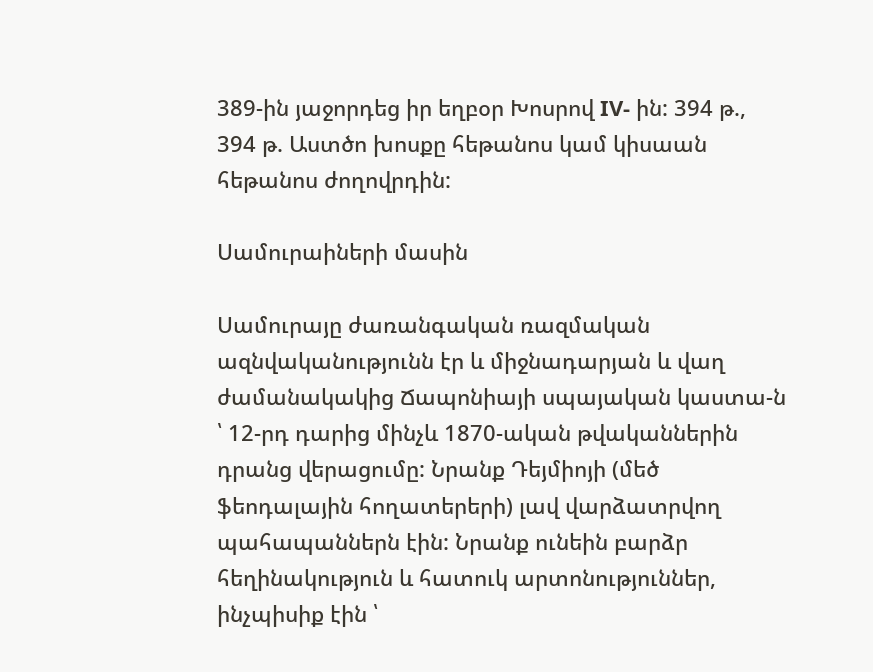389-ին յաջորդեց իր եղբօր Խոսրով IV- ին: 394 թ., 394 թ. Աստծո խոսքը հեթանոս կամ կիսաան հեթանոս ժողովրդին:

Սամուրաիների մասին

Սամուրայը ժառանգական ռազմական ազնվականությունն էր և միջնադարյան և վաղ ժամանակակից Ճապոնիայի սպայական կաստա-ն ՝ 12-րդ դարից մինչև 1870-ական թվականներին դրանց վերացումը: Նրանք Դեյմիոյի (մեծ ֆեոդալային հողատերերի) լավ վարձատրվող պահապաններն էին: Նրանք ունեին բարձր հեղինակություն և հատուկ արտոնություններ, ինչպիսիք էին ՝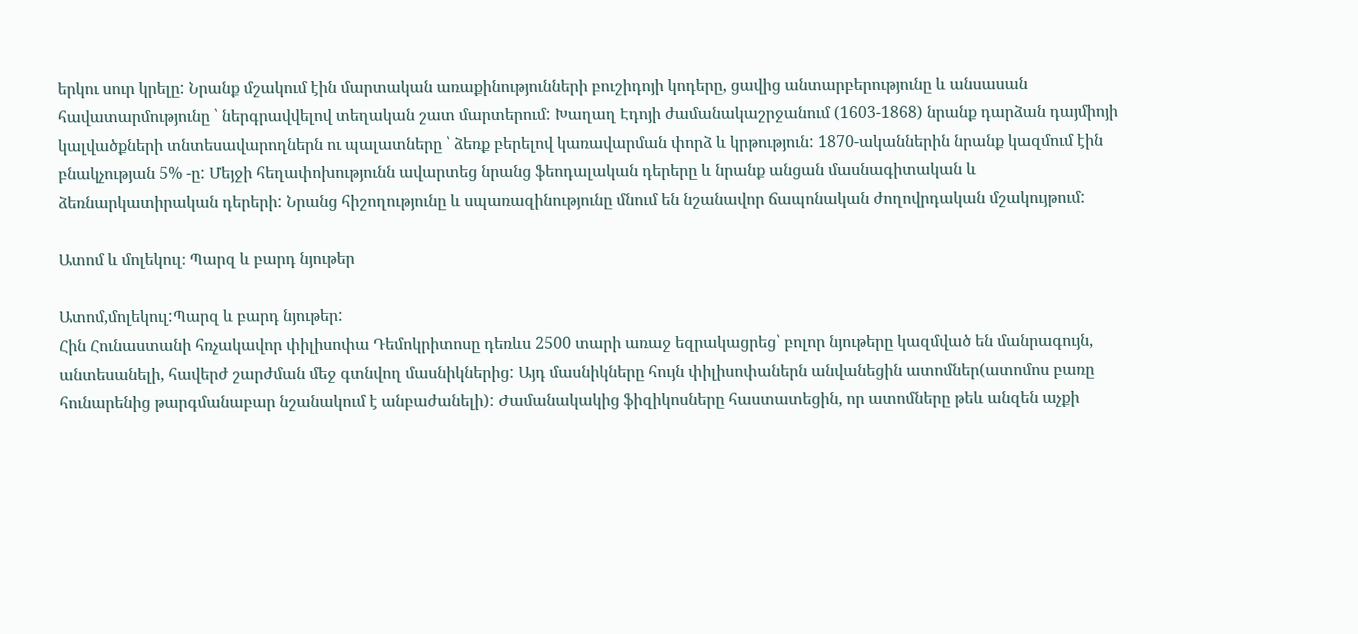երկու սուր կրելը: Նրանք մշակում էին մարտական առաքինությունների բուշիդոյի կոդերը, ցավից անտարբերությունը և անսասան հավատարմությունը ՝ ներգրավվելով տեղական շատ մարտերում: Խաղաղ Էդոյի ժամանակաշրջանում (1603-1868) նրանք դարձան դայմիոյի կալվածքների տնտեսավարողներն ու պալատները ՝ ձեռք բերելով կառավարման փորձ և կրթություն: 1870-ականներին նրանք կազմում էին բնակչության 5% -ը: Մեյջի հեղափոխությունն ավարտեց նրանց ֆեոդալական դերերը և նրանք անցան մասնագիտական և ձեռնարկատիրական դերերի: Նրանց հիշողությունը և սպառազինությունը մնում են նշանավոր ճապոնական ժողովրդական մշակույթում:

Ատոմ և մոլեկուլ։ Պարզ և բարդ նյութեր

Ատոմ,մոլեկուլ:Պարզ և բարդ նյութեր:
Հին Հունաստանի հռչակավոր փիլիսոփա Դեմոկրիտոսը դեռևս 2500 տարի առաջ եզրակացրեց՝ բոլոր նյութերը կազմված են մանրագույն, անտեսանելի, հավերժ շարժման մեջ գտնվող մասնիկներից: Այդ մասնիկները հույն փիլիսոփաներն անվանեցին ատոմներ(ատոմոս բառը հունարենից թարգմանաբար նշանակում է անբաժանելի): Ժամանակակից ֆիզիկոսները հաստատեցին, որ ատոմները թեև անզեն աչքի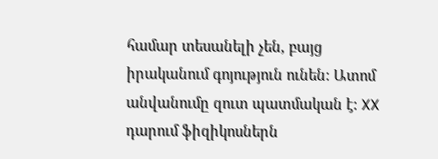համար տեսանելի չեն, բայց իրականում գոյություն ունեն: Ատոմ անվանումը զուտ պատմական է: XX դարում ֆիզիկոսներն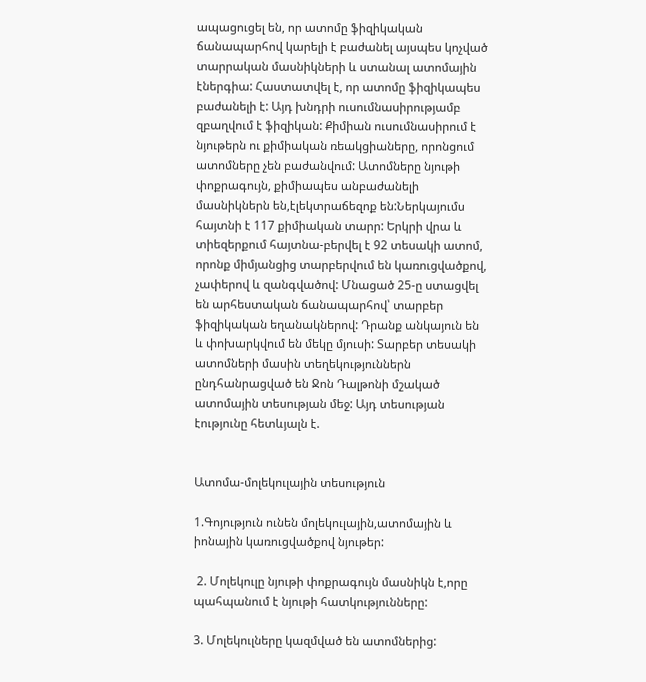ապացուցել են, որ ատոմը ֆիզիկական ճանապարհով կարելի է բաժանել այսպես կոչված տարրական մասնիկների և ստանալ ատոմային էներգիա: Հաստատվել է, որ ատոմը ֆիզիկապես բաժանելի է: Այդ խնդրի ուսումնասիրությամբ զբաղվում է ֆիզիկան: Քիմիան ուսումնասիրում է նյութերն ու քիմիական ռեակցիաները, որոնցում ատոմները չեն բաժանվում: Ատոմները նյութի փոքրագույն, քիմիապես անբաժանելի մասնիկներն են,էլեկտրաճեզոք են:Ներկայումս հայտնի է 117 քիմիական տարր: Երկրի վրա և տիեզերքում հայտնա-բերվել է 92 տեսակի ատոմ, որոնք միմյանցից տարբերվում են կառուցվածքով, չափերով և զանգվածով: Մնացած 25-ը ստացվել են արհեստական ճանապարհով՝ տարբեր ֆիզիկական եղանակներով: Դրանք անկայուն են և փոխարկվում են մեկը մյուսի: Տարբեր տեսակի ատոմների մասին տեղեկություններն ընդհանրացված են Ջոն Դալթոնի մշակած ատոմային տեսության մեջ: Այդ տեսության էությունը հետևյալն է.


Ատոմա-մոլեկուլային տեսություն

1.Գոյություն ունեն մոլեկուլային,ատոմային և իոնային կառուցվածքով նյութեր:

 2. Մոլեկուլը նյութի փոքրագույն մասնիկն է,որը պահպանում է նյութի հատկությունները:

3. Մոլեկուլները կազմված են ատոմներից: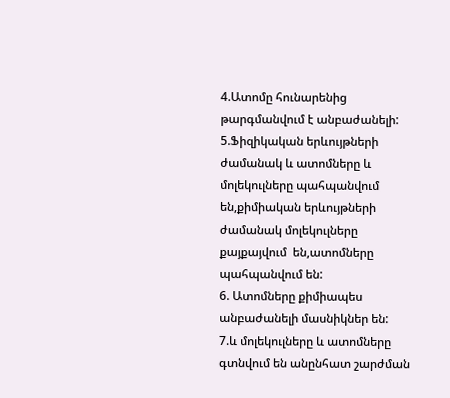4.Ատոմը հունարենից թարգմանվում է անբաժանելի:
5.Ֆիզիկական երևույթների ժամանակ և ատոմները և մոլեկուլները պահպանվում են,քիմիական երևույթների ժամանակ մոլեկուլները քայքայվում  են,ատոմները պահպանվում են:
6. Ատոմները քիմիապես անբաժանելի մասնիկներ են:
7.և մոլեկուլները և ատոմները գտնվում են անընհատ շարժման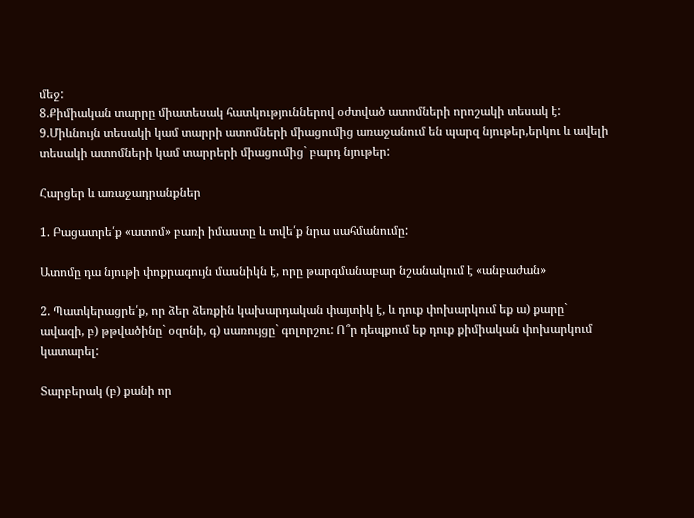մեջ:
8.Քիմիական տարրը միատեսակ հատկություններով օժտված ատոմների որոշակի տեսակ է:
9.Միևնույն տեսակի կամ տարրի ատոմների միացումից առաջանում են պարզ նյութեր,երկու և ավելի տեսակի ատոմների կամ տարրերի միացումից` բարդ նյութեր:

Հարցեր և առաջադրանքներ

1. Բացատրե՛ք «ատոմ» բառի իմաստը և տվե՛ք նրա սահմանումը:

Ատոմը դա նյութի փոքրագույն մասնիկն է, որը թարգմանաբար նշանակում է «անբաժան»

2. Պատկերացրե՛ք, որ ձեր ձեռքին կախարդական փայտիկ է, և դուք փոխարկում եք ա) քարը` ավազի, բ) թթվածինը` օզոնի, գ) սառույցը` գոլորշու: Ո՞ր դեպքում եք դուք քիմիական փոխարկում կատարել:

Տարբերակ (բ) քանի որ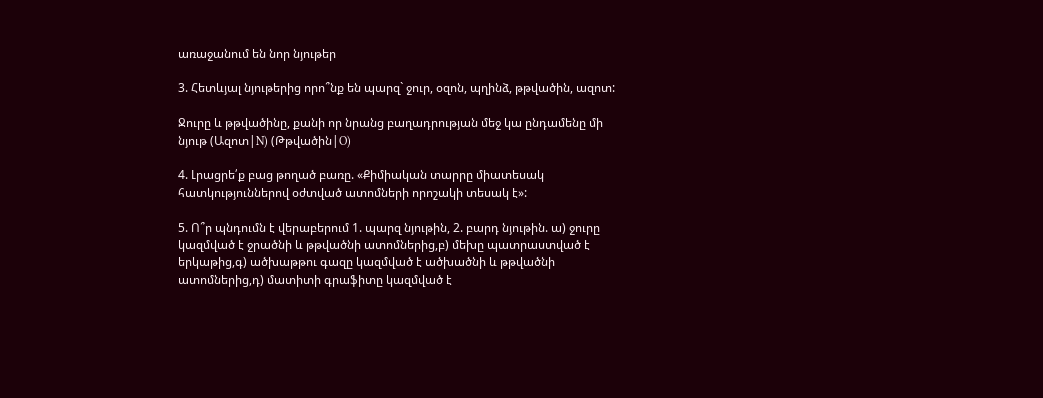առաջանում են նոր նյութեր

3. Հետևյալ նյութերից որո՞նք են պարզ` ջուր, օզոն, պղինձ, թթվածին, ազոտ:

Ջուրը և թթվածինը, քանի որ նրանց բաղադրության մեջ կա ընդամենը մի նյութ (Ազոտ|N) (Թթվածին|O)

4. Լրացրե՛ք բաց թողած բառը. «Քիմիական տարրը միատեսակ հատկություններով օժտված ատոմների որոշակի տեսակ է»:

5. Ո՞ր պնդումն է վերաբերում 1. պարզ նյութին, 2. բարդ նյութին. ա) ջուրը կազմված է ջրածնի և թթվածնի ատոմներից,բ) մեխը պատրաստված է երկաթից,գ) ածխաթթու գազը կազմված է ածխածնի և թթվածնի ատոմներից,դ) մատիտի գրաֆիտը կազմված է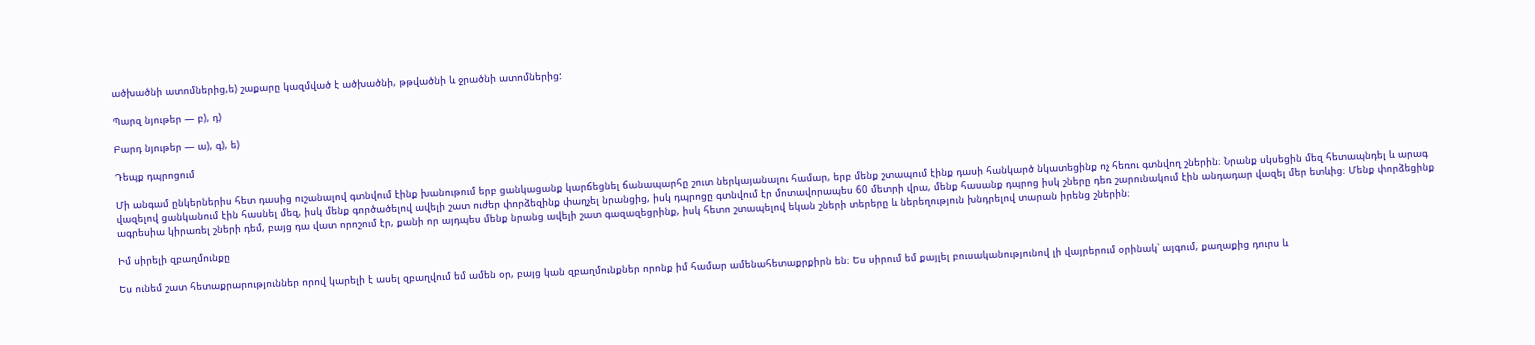ածխածնի ատոմներից,ե) շաքարը կազմված է ածխածնի, թթվածնի և ջրածնի ատոմներից:

Պարզ նյութեր — բ), դ)

Բարդ նյութեր — ա), գ), ե)

Դեպք դպրոցում

Մի անգամ ընկերներիս հետ դասից ուշանալով գտնվում էինք խանութում երբ ցանկացանք կարճեցնել ճանապարհը շուտ ներկայանալու համար, երբ մենք շտապում էինք դասի հանկարծ նկատեցինք ոչ հեռու գտնվող շներին։ Նրանք սկսեցին մեզ հետապնդել և արագ վազելով ցանկանում էին հասնել մեզ, իսկ մենք գործածելով ավելի շատ ուժեր փորձեզինք փաղչել նրանցից, իսկ դպրոցը գտնվում էր մոտավորապես 60 մետրի վրա, մենք հասանք դպրոց իսկ շները դեռ շարունակում էին անդադար վազել մեր ետևից։ Մենք փորձեցինք ագրեսիա կիրառել շների դեմ, բայց դա վատ որոշում էր, քանի որ այդպես մենք նրանց ավելի շատ գազազեցրինք, իսկ հետո շտապելով եկան շների տերերը և ներեղություն խնդրելով տարան իրենց շներին։

Իմ սիրելի զբաղմունքը

Ես ունեմ շատ հետաքրարություններ որով կարելի է ասել զբաղվում եմ ամեն օր, բայց կան զբաղմունքներ որոնք իմ համար ամենահետաքրքիրն են։ Ես սիրում եմ քայլել բուսականությունով լի վայրերում օրինակ՝ այգում, քաղաքից դուրս և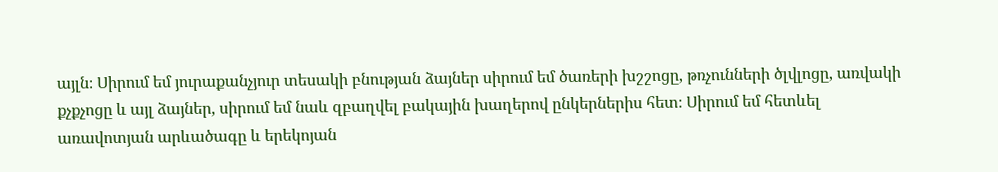այլն։ Սիրում եմ յուրաքանչյուր տեսակի բնության ձայներ սիրում եմ ծառերի խշշոցը, թռչունների ծլվլոցը, առվակի քչքչոցը և այլ ձայներ, սիրում եմ նաև զբաղվել բակային խաղերով ընկերներիս հետ։ Սիրում եմ հետևել առավոտյան արևածագը և երեկոյան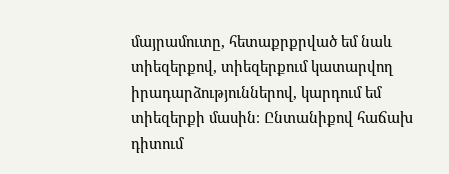մայրամուտը, հետաքրքրված եմ նաև տիեզերքով, տիեզերքում կատարվող իրադարձություններով, կարդում եմ տիեզերքի մասին։ Ընտանիքով հաճախ դիտում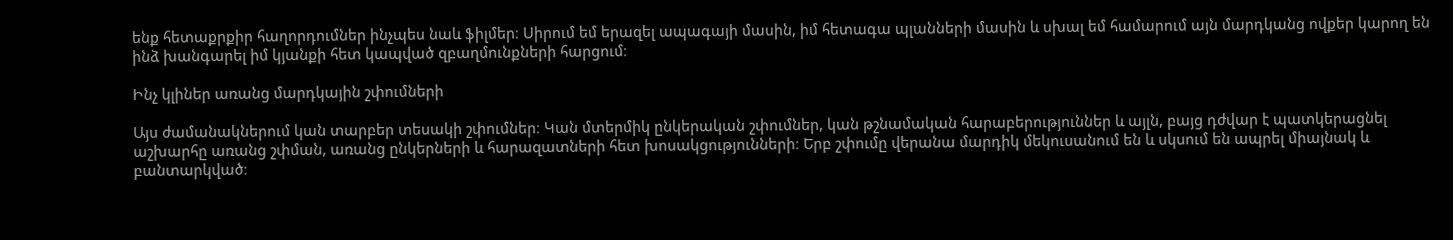ենք հետաքրքիր հաղորդումներ ինչպես նաև ֆիլմեր։ Սիրում եմ երազել ապագայի մասին, իմ հետագա պլանների մասին և սխալ եմ համարում այն մարդկանց ովքեր կարող են ինձ խանգարել իմ կյանքի հետ կապված զբաղմունքների հարցում։

Ինչ կլիներ առանց մարդկային շփումների

Այս ժամանակներում կան տարբեր տեսակի շփումներ։ Կան մտերմիկ ընկերական շփումներ, կան թշնամական հարաբերություններ և այլն, բայց դժվար է պատկերացնել աշխարհը առանց շփման, առանց ընկերների և հարազատների հետ խոսակցությունների։ Երբ շփումը վերանա մարդիկ մեկուսանում են և սկսում են ապրել միայնակ և բանտարկված։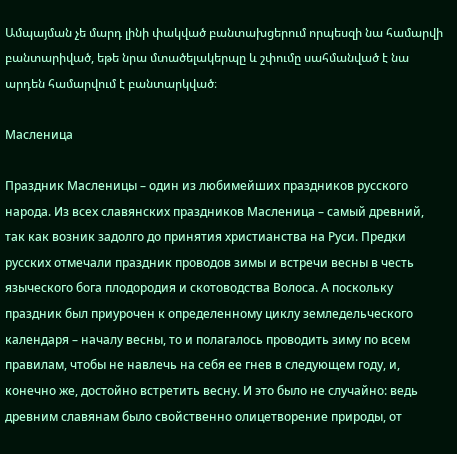Ամպայման չե մարդ լինի փակված բանտախցերում որպեսզի նա համարվի բանտարիված, եթե նրա մտածելակերպը և շփումը սահմանված է նա արդեն համարվում է բանտարկված։

Масленица

Праздник Масленицы – один из любимейших праздников русского народа. Из всех славянских праздников Масленица – самый древний, так как возник задолго до принятия христианства на Руси. Предки русских отмечали праздник проводов зимы и встречи весны в честь языческого бога плодородия и скотоводства Волоса. А поскольку праздник был приурочен к определенному циклу земледельческого календаря – началу весны, то и полагалось проводить зиму по всем правилам, чтобы не навлечь на себя ее гнев в следующем году, и, конечно же, достойно встретить весну. И это было не случайно: ведь древним славянам было свойственно олицетворение природы, от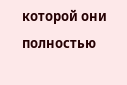которой они полностью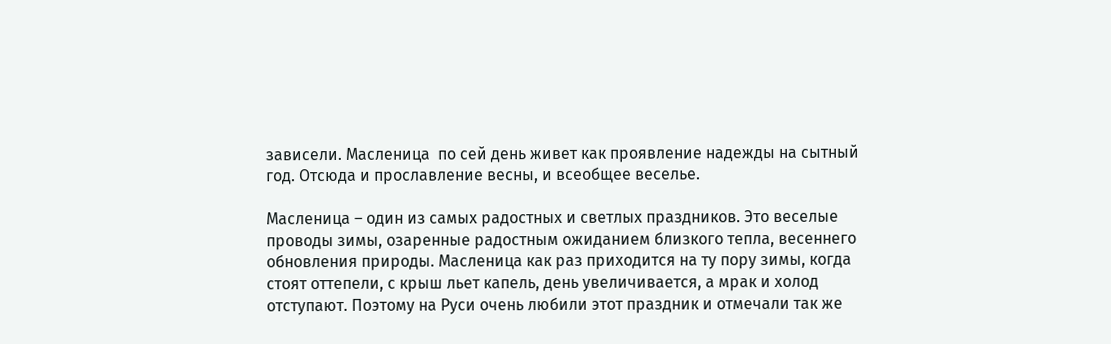зависели. Масленица  по сей день живет как проявление надежды на сытный год. Отсюда и прославление весны, и всеобщее веселье.

Масленица – один из самых радостных и светлых праздников. Это веселые проводы зимы, озаренные радостным ожиданием близкого тепла, весеннего обновления природы. Масленица как раз приходится на ту пору зимы, когда стоят оттепели, с крыш льет капель, день увеличивается, а мрак и холод отступают. Поэтому на Руси очень любили этот праздник и отмечали так же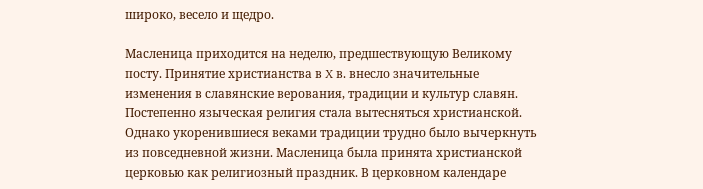широко, весело и щедро.

Масленица приходится на неделю, предшествующую Великому посту. Принятие христианства в X в. внесло значительные изменения в славянские верования, традиции и культур славян. Постепенно языческая религия стала вытесняться христианской. Однако укоренившиеся веками традиции трудно было вычеркнуть из повседневной жизни. Масленица была принята христианской церковью как религиозный праздник. В церковном календаре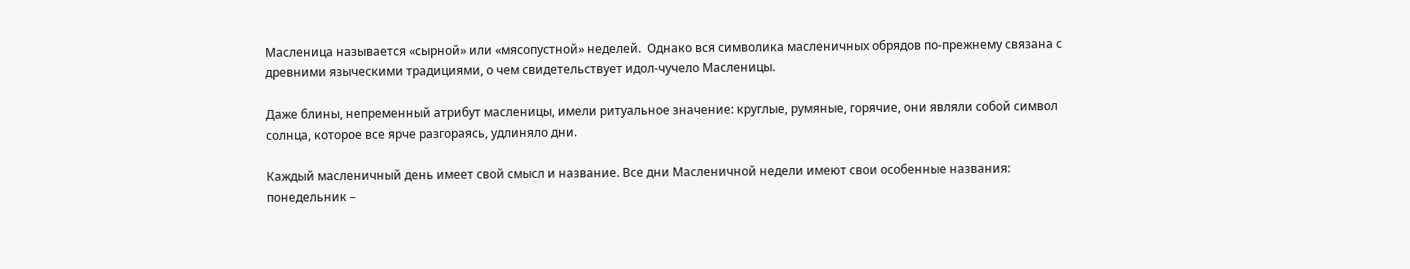Масленица называется «сырной» или «мясопустной» неделей.  Однако вся символика масленичных обрядов по-прежнему связана с древними языческими традициями, о чем свидетельствует идол-чучело Масленицы.

Даже блины, непременный атрибут масленицы, имели ритуальное значение: круглые, румяные, горячие, они являли собой символ солнца, которое все ярче разгораясь, удлиняло дни.

Каждый масленичный день имеет свой смысл и название. Все дни Масленичной недели имеют свои особенные названия: понедельник –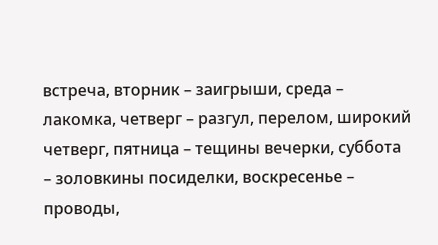встреча, вторник – заигрыши, среда – лакомка, четверг – разгул, перелом, широкий четверг, пятница – тещины вечерки, суббота – золовкины посиделки, воскресенье – проводы,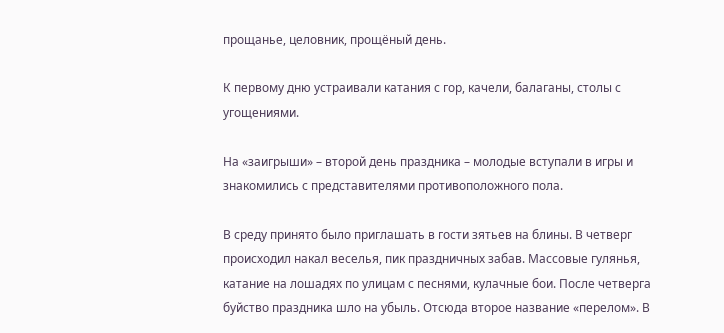прощанье, целовник, прощёный день.

К первому дню устраивали катания с гор, качели, балаганы, столы с угощениями.

На «заигрыши» – второй день праздника – молодые вступали в игры и знакомились с представителями противоположного пола.

В среду принято было приглашать в гости зятьев на блины. В четверг происходил накал веселья, пик праздничных забав. Массовые гулянья, катание на лошадях по улицам с песнями, кулачные бои. После четверга буйство праздника шло на убыль. Отсюда второе название «перелом». В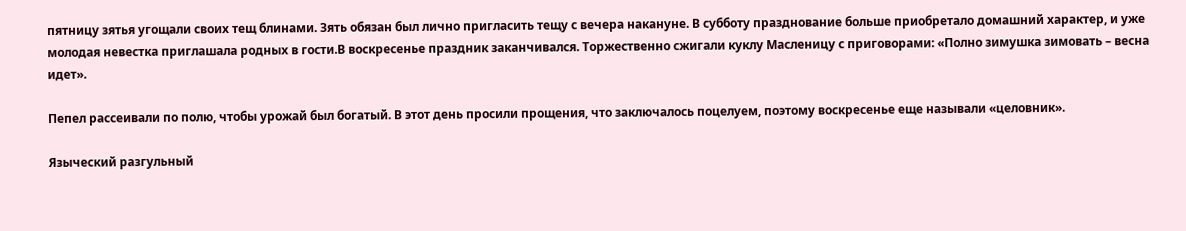пятницу зятья угощали своих тещ блинами. Зять обязан был лично пригласить тещу с вечера накануне. В субботу празднование больше приобретало домашний характер, и уже молодая невестка приглашала родных в гости.В воскресенье праздник заканчивался. Торжественно сжигали куклу Масленицу с приговорами: «Полно зимушка зимовать – весна идет».

Пепел рассеивали по полю, чтобы урожай был богатый. В этот день просили прощения, что заключалось поцелуем, поэтому воскресенье еще называли «целовник».

Языческий разгульный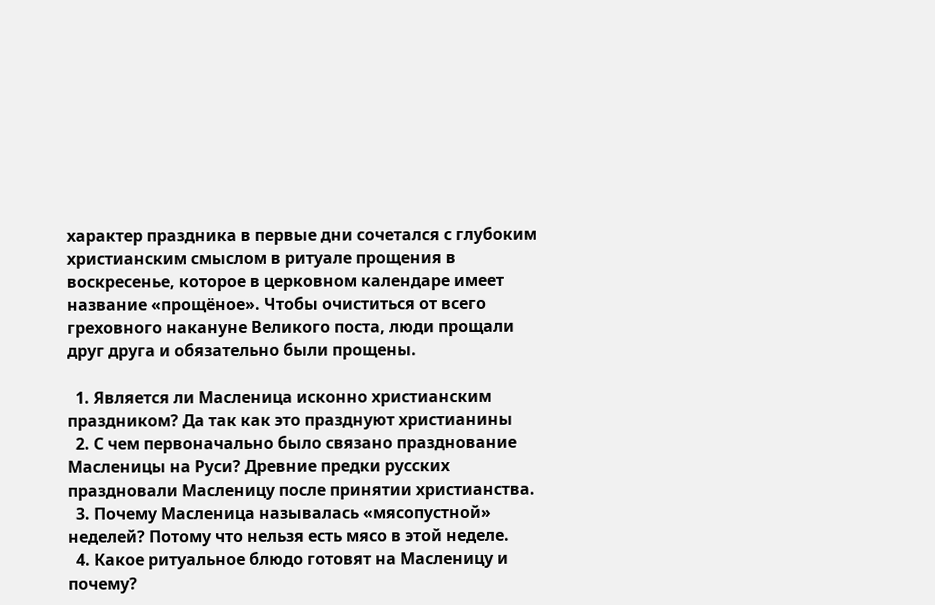характер праздника в первые дни сочетался с глубоким христианским смыслом в ритуале прощения в воскресенье, которое в церковном календаре имеет название «прощёное». Чтобы очиститься от всего греховного накануне Великого поста, люди прощали друг друга и обязательно были прощены.

  1. Является ли Масленица исконно христианским праздником? Да так как это празднуют христианины
  2. С чем первоначально было связано празднование Масленицы на Руси? Древние предки русских праздновали Масленицу после принятии христианства.
  3. Почему Масленица называлась «мясопустной» неделей? Потому что нельзя есть мясо в этой неделе.
  4. Какое ритуальное блюдо готовят на Масленицу и почему?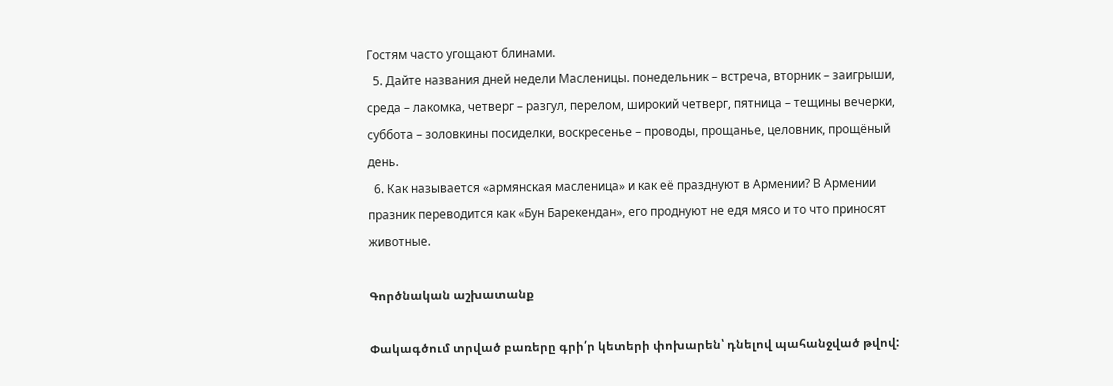Гостям часто угощают блинами.
  5. Дайте названия дней недели Масленицы. понедельник – встреча, вторник – заигрыши, среда – лакомка, четверг – разгул, перелом, широкий четверг, пятница – тещины вечерки, суббота – золовкины посиделки, воскресенье – проводы, прощанье, целовник, прощёный день.
  6. Как называется «армянская масленица» и как еë празднуют в Армении? В Армении празник переводится как «Бун Барекендан», его проднуют не едя мясо и то что приносят животные.

Գործնական աշխատանք

Փակագծում տրված բառերը գրի՛ր կետերի փոխարեն՝ դնելով պահանջված թվով: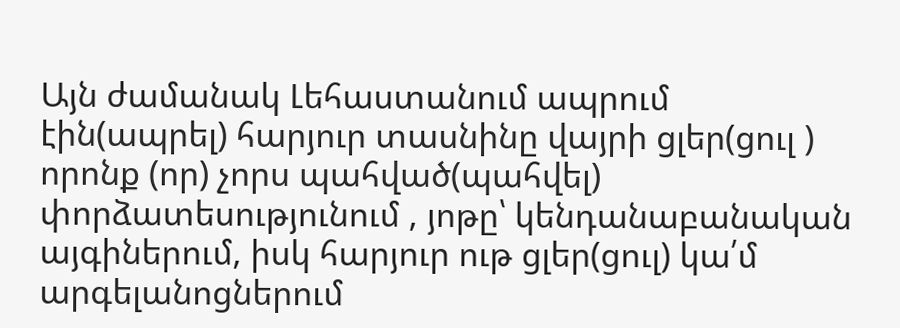Այն ժամանակ Լեհաստանում ապրում էին(ապրել) հարյուր տասնինը վայրի ցլեր(ցուլ ) որոնք (որ) չորս պահված(պահվել) փորձատեսությունում , յոթը՝ կենդանաբանական այգիներում, իսկ հարյուր ութ ցլեր(ցուլ) կա՛մ արգելանոցներում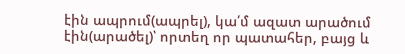էին ապրում(ապրել), կա՛մ ազատ արածում էին(արածել)՝ որտեղ որ պատահեր, բայց և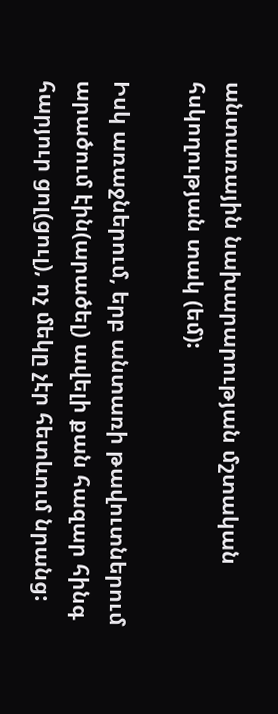անտառային նախարարության մշտական հսկողության տակ (եմ):

Իսկ առաջներում, երբ անտառի թավուտներում արածում էին(արածել) ավելի քան հազար հինգ հարյուր ցոլ(ցուլ), ոչ մեկը չէր հետևում նրանց: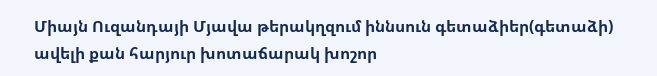Միայն Ուզանդայի Մյավա թերակղզում իննսուն գետաձիեր(գետաձի) ավելի քան հարյուր խոտաճարակ խոշոր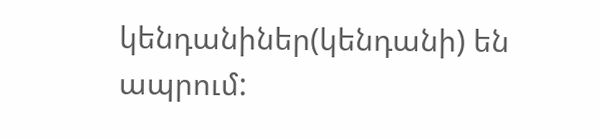կենդանիներ(կենդանի) են ապրում: